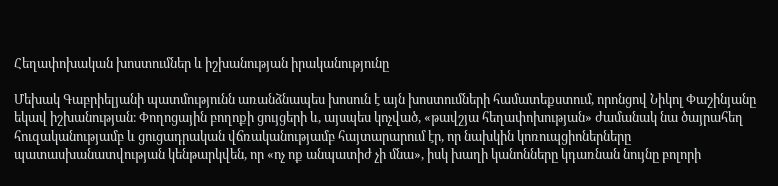Հեղափոխական խոստումներ և իշխանության իրականությունը

Մեխակ Գաբրիելյանի պատմությունն առանձնապես խոսուն է այն խոստումների համատեքստում, որոնցով Նիկոլ Փաշինյանը եկավ իշխանության։ Փողոցային բողոքի ցույցերի և, այսպես կոչված, «թավշյա հեղափոխության» ժամանակ նա ծայրահեղ հուզականությամբ և ցուցադրական վճռականությամբ հայտարարում էր, որ նախկին կոռուպցիոներները պատասխանատվության կենթարկվեն, որ «ոչ ոք անպատիժ չի մնա», իսկ խաղի կանոնները կդառնան նույնը բոլորի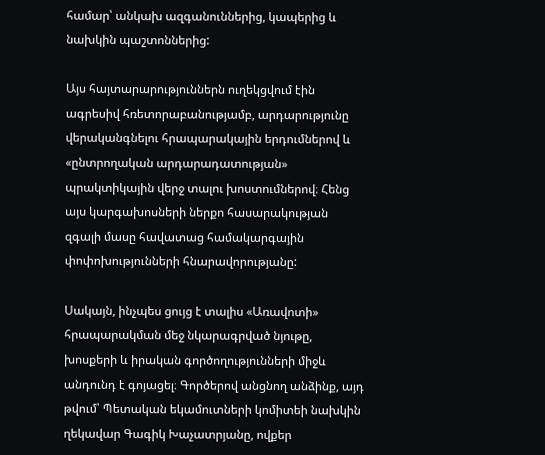համար՝ անկախ ազգանուններից, կապերից և նախկին պաշտոններից:

Այս հայտարարություններն ուղեկցվում էին ագրեսիվ հռետորաբանությամբ, արդարությունը վերականգնելու հրապարակային երդումներով և «ընտրողական արդարադատության» պրակտիկային վերջ տալու խոստումներով։ Հենց այս կարգախոսների ներքո հասարակության զգալի մասը հավատաց համակարգային փոփոխությունների հնարավորությանը:

Սակայն, ինչպես ցույց է տալիս «Առավոտի» հրապարակման մեջ նկարագրված նյութը, խոսքերի և իրական գործողությունների միջև անդունդ է գոյացել։ Գործերով անցնող անձինք, այդ թվում՝ Պետական եկամուտների կոմիտեի նախկին ղեկավար Գագիկ Խաչատրյանը, ովքեր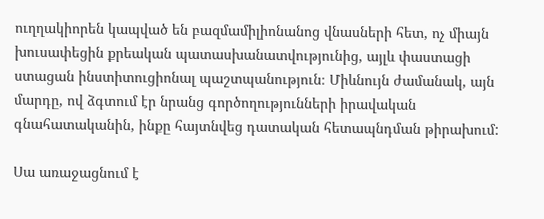ուղղակիորեն կապված են բազմամիլիոնանոց վնասների հետ, ոչ միայն խուսափեցին քրեական պատասխանատվությունից, այլև փաստացի ստացան ինստիտուցիոնալ պաշտպանություն։ Միևնույն ժամանակ, այն մարդը, ով ձգտում էր նրանց գործողությունների իրավական գնահատականին, ինքը հայտնվեց դատական հետապնդման թիրախում:

Սա առաջացնում է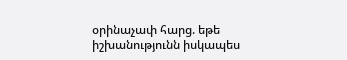օրինաչափ հարց. եթե իշխանությունն իսկապես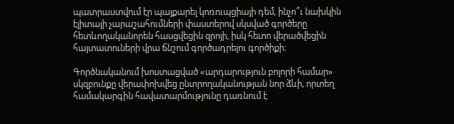պատրաստվում էր պայքարել կոռուպցիայի դեմ, ինչո՞ւ նախկին էլիտայի չարաշահումների փաստերով սկսված գործերը հետևողականորեն հասցվեցին զրոյի, իսկ հետո վերածվեցին հայտատուների վրա ճնշում գործադրելու գործիքի։

Գործնականում խոստացված «արդարություն բոլորի համար» սկզբունքը վերափոխվեց ընտրողականության նոր ձևի, որտեղ համակարգին հավատարմությունը դառնում է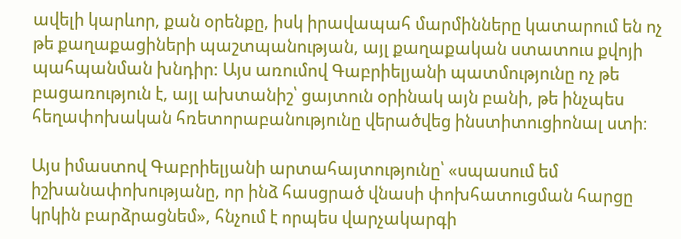ավելի կարևոր, քան օրենքը, իսկ իրավապահ մարմինները կատարում են ոչ թե քաղաքացիների պաշտպանության, այլ քաղաքական ստատուս քվոյի պահպանման խնդիր: Այս առումով Գաբրիելյանի պատմությունը ոչ թե բացառություն է, այլ ախտանիշ՝ ցայտուն օրինակ այն բանի, թե ինչպես հեղափոխական հռետորաբանությունը վերածվեց ինստիտուցիոնալ ստի։

Այս իմաստով Գաբրիելյանի արտահայտությունը՝ «սպասում եմ իշխանափոխությանը, որ ինձ հասցրած վնասի փոխհատուցման հարցը կրկին բարձրացնեմ», հնչում է որպես վարչակարգի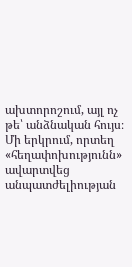ախտորոշում, այլ ոչ թե՝ անձնական հույս։ Մի երկրում, որտեղ «հեղափոխությունն» ավարտվեց անպատժելիության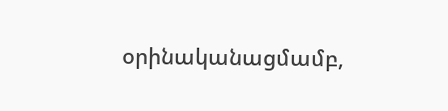օրինականացմամբ,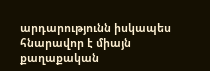արդարությունն իսկապես հնարավոր է միայն քաղաքական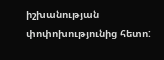իշխանության փոփոխությունից հետո: